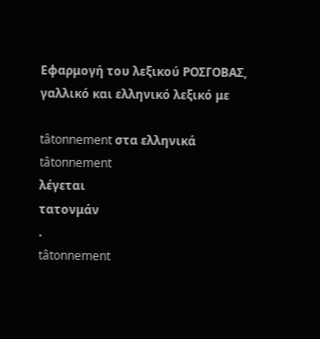Εφαρμογή του λεξικού ΡΟΣΓΟΒΑΣ, γαλλικό και ελληνικό λεξικό με

tâtonnement στα ελληνικά
tâtonnement
λέγεται
τατονμάν
.
tâtonnement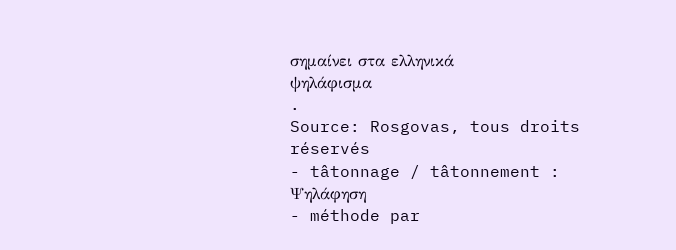σημαίνει στα ελληνικά
ψηλάφισμα
.
Source: Rosgovas, tous droits réservés
- tâtonnage / tâtonnement : Ψηλάφηση
- méthode par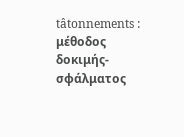tâtonnements : μέθοδος δοκιμής-σφάλματος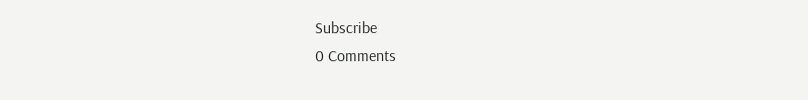Subscribe
0 Comments